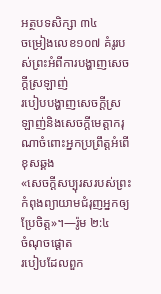អត្ថបទសិក្សា ៣៤
ចម្រៀងលេខ១០៧ គំរូរបស់ព្រះអំពីការបង្ហាញសេចក្ដីស្រឡាញ់
របៀបបង្ហាញសេចក្ដីស្រឡាញ់និងសេចក្ដីមេត្តាករុណាចំពោះអ្នកប្រព្រឹត្តអំពើខុសឆ្គង
«សេចក្ដីសប្បុរសរបស់ព្រះកំពុងព្យាយាមជំរុញអ្នកឲ្យប្រែចិត្ត»។—រ៉ូម ២:៤
ចំណុចផ្ដោត
របៀបដែលពួក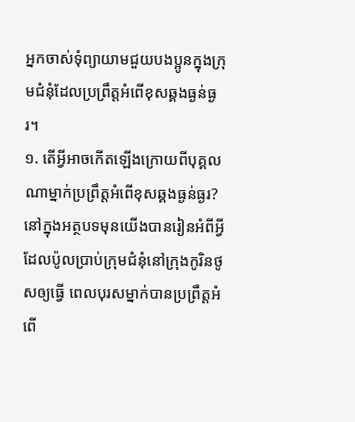អ្នកចាស់ទុំព្យាយាមជួយបងប្អូនក្នុងក្រុមជំនុំដែលប្រព្រឹត្តអំពើខុសឆ្គងធ្ងន់ធ្ងរ។
១. តើអ្វីអាចកើតឡើងក្រោយពីបុគ្គលណាម្នាក់ប្រព្រឹត្តអំពើខុសឆ្គងធ្ងន់ធ្ងរ?
នៅក្នុងអត្ថបទមុនយើងបានរៀនអំពីអ្វីដែលប៉ូលប្រាប់ក្រុមជំនុំនៅក្រុងកូរិនថូសឲ្យធ្វើ ពេលបុរសម្នាក់បានប្រព្រឹត្តអំពើ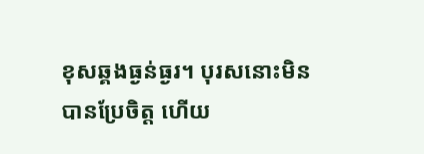ខុសឆ្គងធ្ងន់ធ្ងរ។ បុរសនោះមិនបានប្រែចិត្ត ហើយ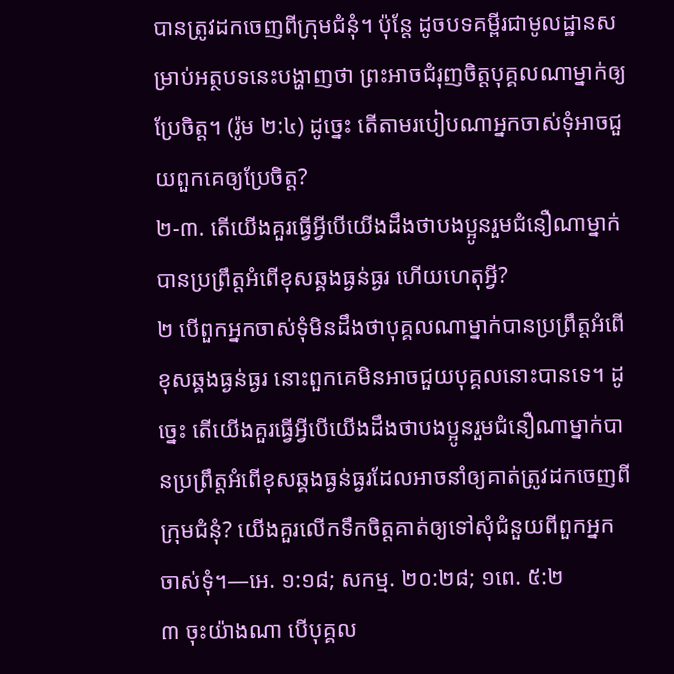បានត្រូវដកចេញពីក្រុមជំនុំ។ ប៉ុន្តែ ដូចបទគម្ពីរជាមូលដ្ឋានសម្រាប់អត្ថបទនេះបង្ហាញថា ព្រះអាចជំរុញចិត្តបុគ្គលណាម្នាក់ឲ្យប្រែចិត្ត។ (រ៉ូម ២:៤) ដូច្នេះ តើតាមរបៀបណាអ្នកចាស់ទុំអាចជួយពួកគេឲ្យប្រែចិត្ត?
២-៣. តើយើងគួរធ្វើអ្វីបើយើងដឹងថាបងប្អូនរួមជំនឿណាម្នាក់បានប្រព្រឹត្តអំពើខុសឆ្គងធ្ងន់ធ្ងរ ហើយហេតុអ្វី?
២ បើពួកអ្នកចាស់ទុំមិនដឹងថាបុគ្គលណាម្នាក់បានប្រព្រឹត្តអំពើខុសឆ្គងធ្ងន់ធ្ងរ នោះពួកគេមិនអាចជួយបុគ្គលនោះបានទេ។ ដូច្នេះ តើយើងគួរធ្វើអ្វីបើយើងដឹងថាបងប្អូនរួមជំនឿណាម្នាក់បានប្រព្រឹត្តអំពើខុសឆ្គងធ្ងន់ធ្ងរដែលអាចនាំឲ្យគាត់ត្រូវដកចេញពីក្រុមជំនុំ? យើងគួរលើកទឹកចិត្តគាត់ឲ្យទៅសុំជំនួយពីពួកអ្នកចាស់ទុំ។—អេ. ១:១៨; សកម្ម. ២០:២៨; ១ពេ. ៥:២
៣ ចុះយ៉ាងណា បើបុគ្គល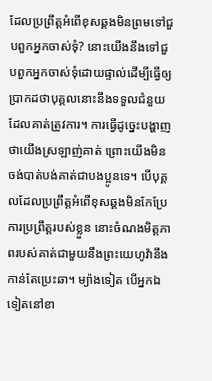ដែលប្រព្រឹត្តអំពើខុសឆ្គងមិនព្រមទៅជួបពួកអ្នកចាស់ទុំ? នោះយើងនឹងទៅជួបពួកអ្នកចាស់ទុំដោយផ្ទាល់ដើម្បីធ្វើឲ្យប្រាកដថាបុគ្គលនោះនឹងទទួលជំនួយដែលគាត់ត្រូវការ។ ការធ្វើដូច្នេះបង្ហាញថាយើងស្រឡាញ់គាត់ ព្រោះយើងមិនចង់បាត់បង់គាត់ជាបងប្អូនទេ។ បើបុគ្គលដែលប្រព្រឹត្តអំពើខុសឆ្គងមិនកែប្រែការប្រព្រឹត្តរបស់ខ្លួន នោះចំណងមិត្តភាពរបស់គាត់ជាមួយនឹងព្រះយេហូវ៉ានឹងកាន់តែប្រេះឆា។ ម្យ៉ាងទៀត បើអ្នកឯទៀតនៅខា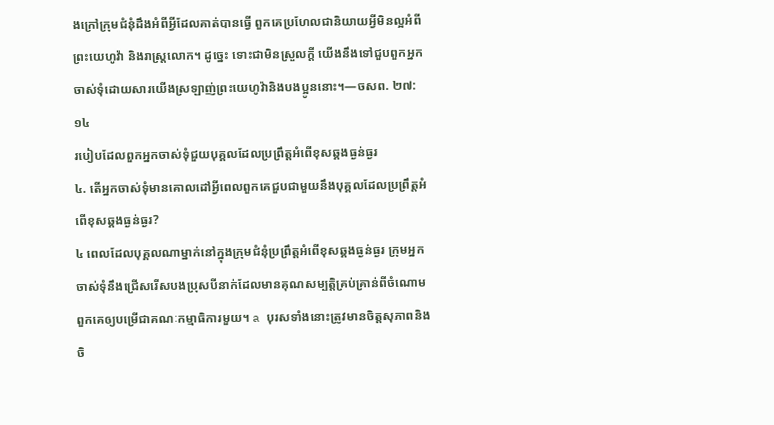ងក្រៅក្រុមជំនុំដឹងអំពីអ្វីដែលគាត់បានធ្វើ ពួកគេប្រហែលជានិយាយអ្វីមិនល្អអំពីព្រះយេហូវ៉ា និងរាស្ត្រលោក។ ដូច្នេះ ទោះជាមិនស្រួលក្ដី យើងនឹងទៅជួបពួកអ្នកចាស់ទុំដោយសារយើងស្រឡាញ់ព្រះយេហូវ៉ានិងបងប្អូននោះ។—ចសព. ២៧:១៤
របៀបដែលពួកអ្នកចាស់ទុំជួយបុគ្គលដែលប្រព្រឹត្តអំពើខុសឆ្គងធ្ងន់ធ្ងរ
៤. តើអ្នកចាស់ទុំមានគោលដៅអ្វីពេលពួកគេជួបជាមួយនឹងបុគ្គលដែលប្រព្រឹត្តអំពើខុសឆ្គងធ្ងន់ធ្ងរ?
៤ ពេលដែលបុគ្គលណាម្នាក់នៅក្នុងក្រុមជំនុំប្រព្រឹត្តអំពើខុសឆ្គងធ្ងន់ធ្ងរ ក្រុមអ្នកចាស់ទុំនឹងជ្រើសរើសបងប្រុសបីនាក់ដែលមានគុណសម្បត្តិគ្រប់គ្រាន់ពីចំណោមពួកគេឲ្យបម្រើជាគណៈកម្មាធិការមួយ។ a បុរសទាំងនោះត្រូវមានចិត្តសុភាពនិងចិ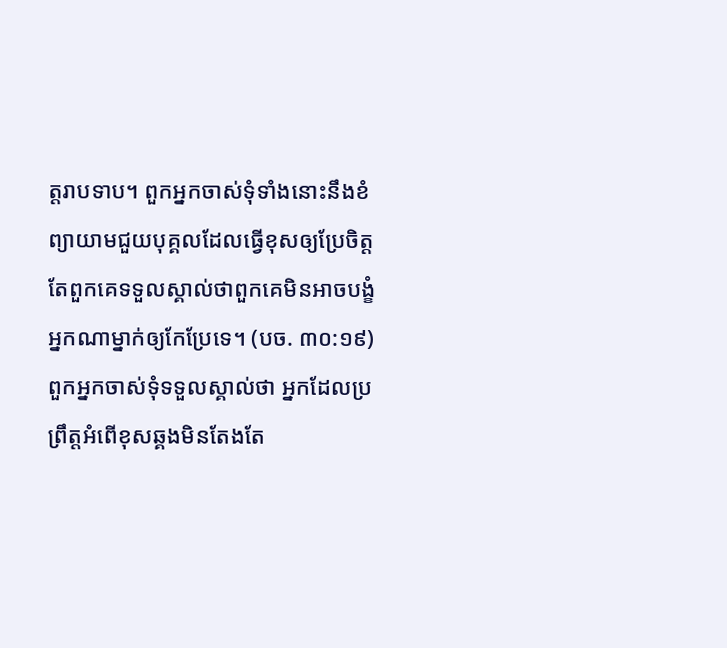ត្តរាបទាប។ ពួកអ្នកចាស់ទុំទាំងនោះនឹងខំព្យាយាមជួយបុគ្គលដែលធ្វើខុសឲ្យប្រែចិត្ត តែពួកគេទទួលស្គាល់ថាពួកគេមិនអាចបង្ខំអ្នកណាម្នាក់ឲ្យកែប្រែទេ។ (បច. ៣០:១៩) ពួកអ្នកចាស់ទុំទទួលស្គាល់ថា អ្នកដែលប្រព្រឹត្តអំពើខុសឆ្គងមិនតែងតែ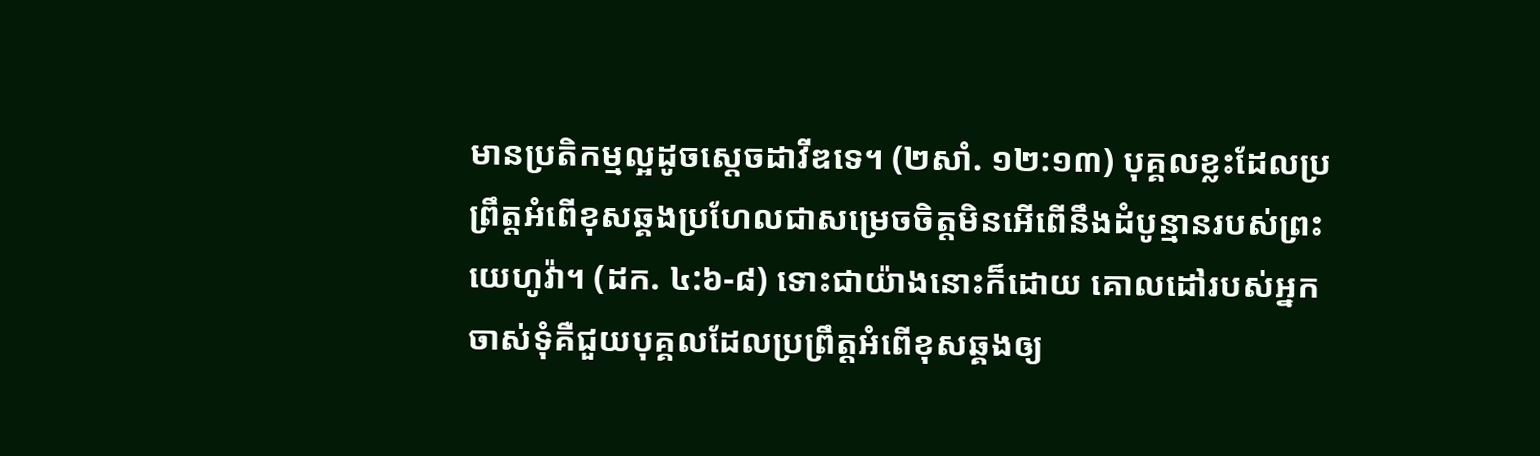មានប្រតិកម្មល្អដូចស្ដេចដាវីឌទេ។ (២សាំ. ១២:១៣) បុគ្គលខ្លះដែលប្រព្រឹត្តអំពើខុសឆ្គងប្រហែលជាសម្រេចចិត្តមិនអើពើនឹងដំបូន្មានរបស់ព្រះយេហូវ៉ា។ (ដក. ៤:៦-៨) ទោះជាយ៉ាងនោះក៏ដោយ គោលដៅរបស់អ្នកចាស់ទុំគឺជួយបុគ្គលដែលប្រព្រឹត្តអំពើខុសឆ្គងឲ្យ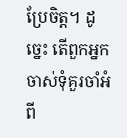ប្រែចិត្ត។ ដូច្នេះ តើពួកអ្នកចាស់ទុំគួរចាំអំពី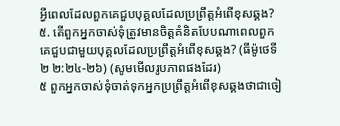អ្វីពេលដែលពួកគេជួបបុគ្គលដែលប្រព្រឹត្តអំពើខុសឆ្គង?
៥. តើពួកអ្នកចាស់ទុំត្រូវមានចិត្តគំនិតបែបណាពេលពួកគេជួបជាមួយបុគ្គលដែលប្រព្រឹត្តអំពើខុសឆ្គង? (ធីម៉ូថេទី២ ២:២៤-២៦) (សូមមើលរូបភាពផងដែរ)
៥ ពួកអ្នកចាស់ទុំចាត់ទុកអ្នកប្រព្រឹត្តអំពើខុសឆ្គងថាជាចៀ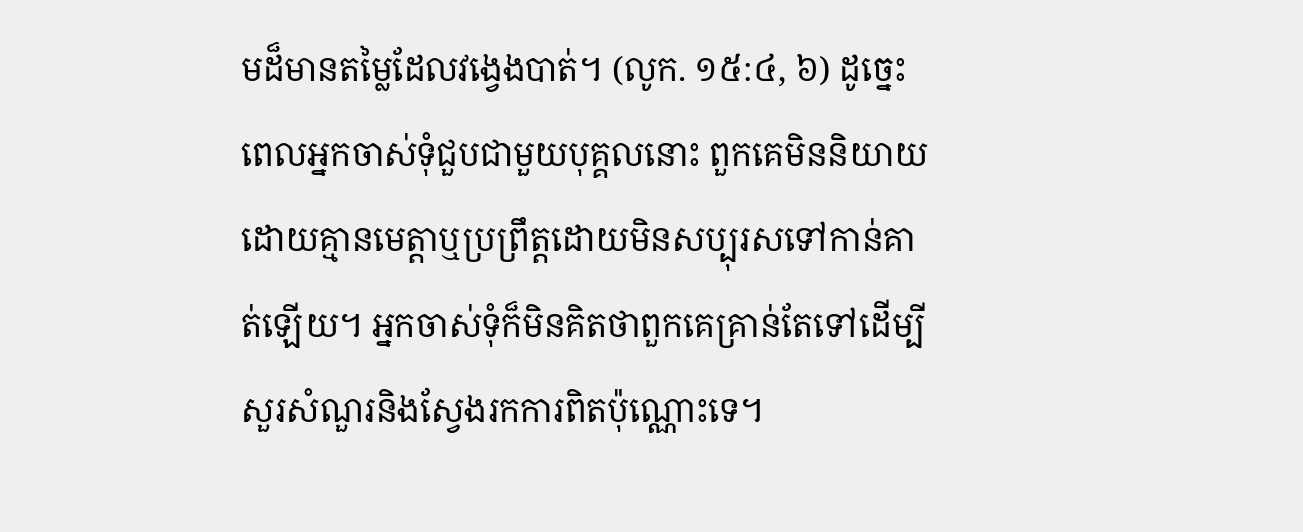មដ៏មានតម្លៃដែលវង្វេងបាត់។ (លូក. ១៥:៤, ៦) ដូច្នេះ ពេលអ្នកចាស់ទុំជួបជាមួយបុគ្គលនោះ ពួកគេមិននិយាយដោយគ្មានមេត្តាឬប្រព្រឹត្តដោយមិនសប្បុរសទៅកាន់គាត់ឡើយ។ អ្នកចាស់ទុំក៏មិនគិតថាពួកគេគ្រាន់តែទៅដើម្បីសួរសំណួរនិងស្វែងរកការពិតប៉ុណ្ណោះទេ។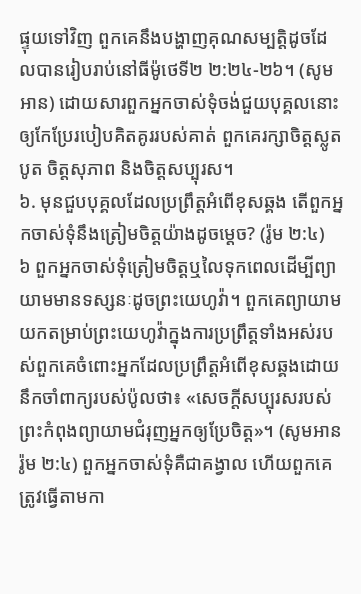ផ្ទុយទៅវិញ ពួកគេនឹងបង្ហាញគុណសម្បត្តិដូចដែលបានរៀបរាប់នៅធីម៉ូថេទី២ ២:២៤-២៦។ (សូមអាន) ដោយសារពួកអ្នកចាស់ទុំចង់ជួយបុគ្គលនោះឲ្យកែប្រែរបៀបគិតគូររបស់គាត់ ពួកគេរក្សាចិត្តស្លូតបូត ចិត្តសុភាព និងចិត្តសប្បុរស។
៦. មុនជួបបុគ្គលដែលប្រព្រឹត្តអំពើខុសឆ្គង តើពួកអ្នកចាស់ទុំនឹងត្រៀមចិត្តយ៉ាងដូចម្ដេច? (រ៉ូម ២:៤)
៦ ពួកអ្នកចាស់ទុំត្រៀមចិត្តឬលៃទុកពេលដើម្បីព្យាយាមមានទស្សនៈដូចព្រះយេហូវ៉ា។ ពួកគេព្យាយាមយកតម្រាប់ព្រះយេហូវ៉ាក្នុងការប្រព្រឹត្តទាំងអស់របស់ពួកគេចំពោះអ្នកដែលប្រព្រឹត្តអំពើខុសឆ្គងដោយនឹកចាំពាក្យរបស់ប៉ូលថា៖ «សេចក្ដីសប្បុរសរបស់ព្រះកំពុងព្យាយាមជំរុញអ្នកឲ្យប្រែចិត្ត»។ (សូមអាន រ៉ូម ២:៤) ពួកអ្នកចាស់ទុំគឺជាគង្វាល ហើយពួកគេត្រូវធ្វើតាមកា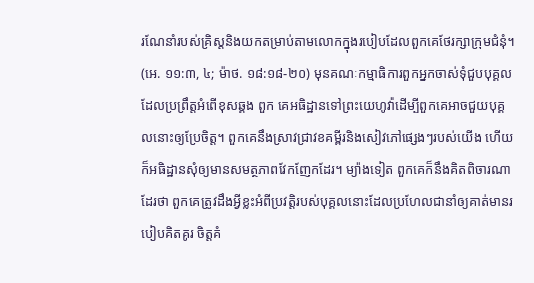រណែនាំរបស់គ្រិស្តនិងយកតម្រាប់តាមលោកក្នុងរបៀបដែលពួកគេថែរក្សាក្រុមជំនុំ។ (អេ. ១១:៣, ៤; ម៉ាថ. ១៨:១៨-២០) មុនគណៈកម្មាធិការពួកអ្នកចាស់ទុំជួបបុគ្គលដែលប្រព្រឹត្តអំពើខុសឆ្គង ពួក គេអធិដ្ឋានទៅព្រះយេហូវ៉ាដើម្បីពួកគេអាចជួយបុគ្គលនោះឲ្យប្រែចិត្ត។ ពួកគេនឹងស្រាវជ្រាវខគម្ពីរនិងសៀវភៅផ្សេងៗរបស់យើង ហើយក៏អធិដ្ឋានសុំឲ្យមានសមត្ថភាពវែកញែកដែរ។ ម្យ៉ាងទៀត ពួកគេក៏នឹងគិតពិចារណាដែរថា ពួកគេត្រូវដឹងអ្វីខ្លះអំពីប្រវត្តិរបស់បុគ្គលនោះដែលប្រហែលជានាំឲ្យគាត់មានរបៀបគិតគូរ ចិត្តគំ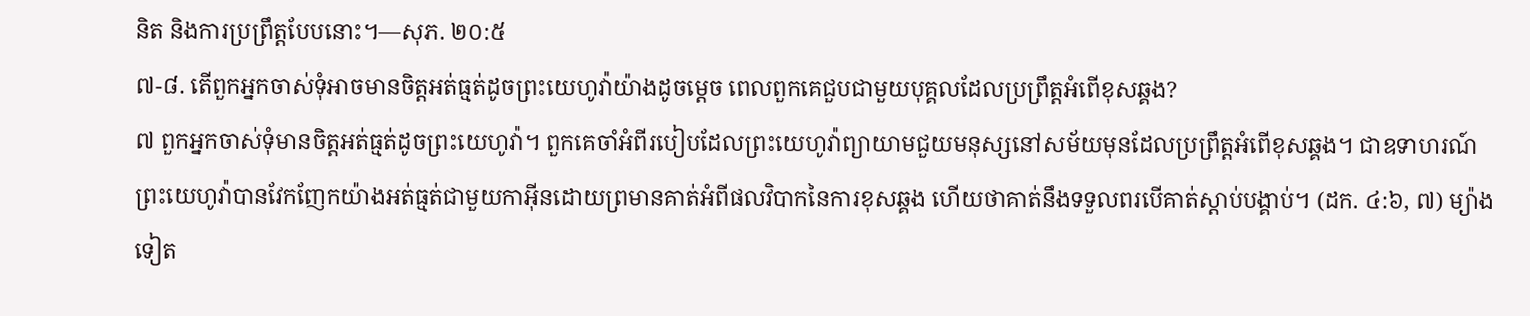និត និងការប្រព្រឹត្តបែបនោះ។—សុភ. ២០:៥
៧-៨. តើពួកអ្នកចាស់ទុំអាចមានចិត្តអត់ធ្មត់ដូចព្រះយេហូវ៉ាយ៉ាងដូចម្ដេច ពេលពួកគេជួបជាមួយបុគ្គលដែលប្រព្រឹត្តអំពើខុសឆ្គង?
៧ ពួកអ្នកចាស់ទុំមានចិត្តអត់ធ្មត់ដូចព្រះយេហូវ៉ា។ ពួកគេចាំអំពីរបៀបដែលព្រះយេហូវ៉ាព្យាយាមជួយមនុស្សនៅសម័យមុនដែលប្រព្រឹត្តអំពើខុសឆ្គង។ ជាឧទាហរណ៍ ព្រះយេហូវ៉ាបានវែកញែកយ៉ាងអត់ធ្មត់ជាមួយកាអ៊ីនដោយព្រមានគាត់អំពីផលវិបាកនៃការខុសឆ្គង ហើយថាគាត់នឹងទទួលពរបើគាត់ស្ដាប់បង្គាប់។ (ដក. ៤:៦, ៧) ម្យ៉ាងទៀត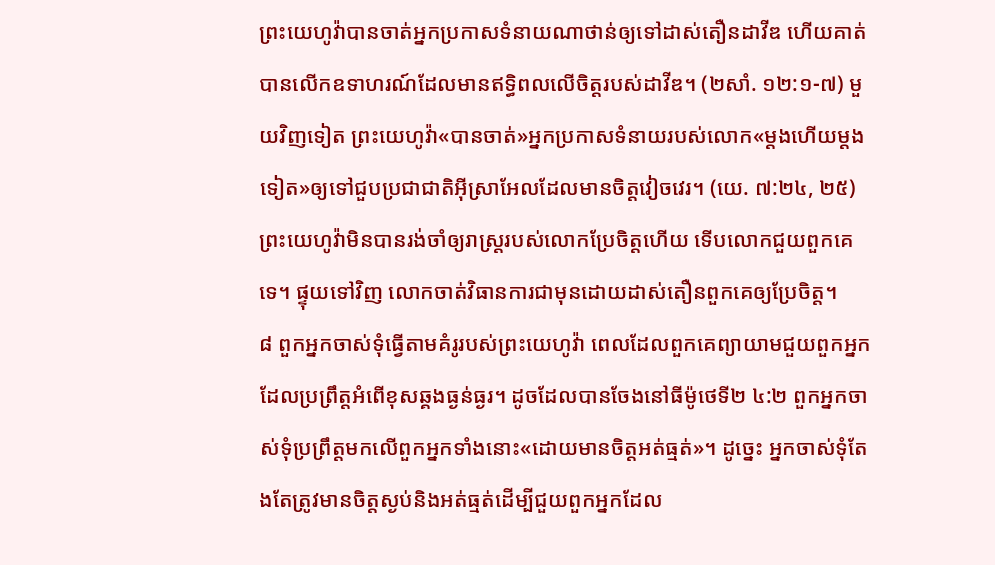ព្រះយេហូវ៉ាបានចាត់អ្នកប្រកាសទំនាយណាថាន់ឲ្យទៅដាស់តឿនដាវីឌ ហើយគាត់បានលើកឧទាហរណ៍ដែលមានឥទ្ធិពលលើចិត្តរបស់ដាវីឌ។ (២សាំ. ១២:១-៧) មួយវិញទៀត ព្រះយេហូវ៉ា«បានចាត់»អ្នកប្រកាសទំនាយរបស់លោក«ម្ដងហើយម្ដងទៀត»ឲ្យទៅជួបប្រជាជាតិអ៊ីស្រាអែលដែលមានចិត្តវៀចវេរ។ (យេ. ៧:២៤, ២៥) ព្រះយេហូវ៉ាមិនបានរង់ចាំឲ្យរាស្ត្ររបស់លោកប្រែចិត្តហើយ ទើបលោកជួយពួកគេទេ។ ផ្ទុយទៅវិញ លោកចាត់វិធានការជាមុនដោយដាស់តឿនពួកគេឲ្យប្រែចិត្ត។
៨ ពួកអ្នកចាស់ទុំធ្វើតាមគំរូរបស់ព្រះយេហូវ៉ា ពេលដែលពួកគេព្យាយាមជួយពួកអ្នកដែលប្រព្រឹត្តអំពើខុសឆ្គងធ្ងន់ធ្ងរ។ ដូចដែលបានចែងនៅធីម៉ូថេទី២ ៤:២ ពួកអ្នកចាស់ទុំប្រព្រឹត្តមកលើពួកអ្នកទាំងនោះ«ដោយមានចិត្តអត់ធ្មត់»។ ដូច្នេះ អ្នកចាស់ទុំតែងតែត្រូវមានចិត្តស្ងប់និងអត់ធ្មត់ដើម្បីជួយពួកអ្នកដែល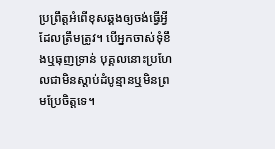ប្រព្រឹត្តអំពើខុសឆ្គងឲ្យចង់ធ្វើអ្វីដែលត្រឹមត្រូវ។ បើអ្នកចាស់ទុំខឹងឬធុញទ្រាន់ បុគ្គលនោះប្រហែលជាមិនស្ដាប់ដំបូន្មានឬមិនព្រមប្រែចិត្តទេ។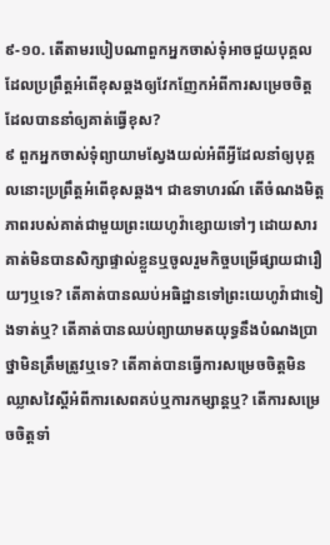៩-១០. តើតាមរបៀបណាពួកអ្នកចាស់ទុំអាចជួយបុគ្គលដែលប្រព្រឹត្តអំពើខុសឆ្គងឲ្យវែកញែកអំពីការសម្រេចចិត្តដែលបាននាំឲ្យគាត់ធ្វើខុស?
៩ ពួកអ្នកចាស់ទុំព្យាយាមស្វែងយល់អំពីអ្វីដែលនាំឲ្យបុគ្គលនោះប្រព្រឹត្តអំពើខុសឆ្គង។ ជាឧទាហរណ៍ តើចំណងមិត្តភាពរបស់គាត់ជាមួយព្រះយេហូវ៉ាខ្សោយទៅៗ ដោយសារគាត់មិនបានសិក្សាផ្ទាល់ខ្លួនឬចូលរួមកិច្ចបម្រើផ្សាយជារឿយៗឬទេ? តើគាត់បានឈប់អធិដ្ឋានទៅព្រះយេហូវ៉ាជាទៀងទាត់ឬ? តើគាត់បានឈប់ព្យាយាមតយុទ្ធនឹងបំណងប្រាថ្នាមិនត្រឹមត្រូវឬទេ? តើគាត់បានធ្វើការសម្រេចចិត្តមិនឈ្លាសវៃស្ដីអំពីការសេពគប់ឬការកម្សាន្តឬ? តើការសម្រេចចិត្តទាំ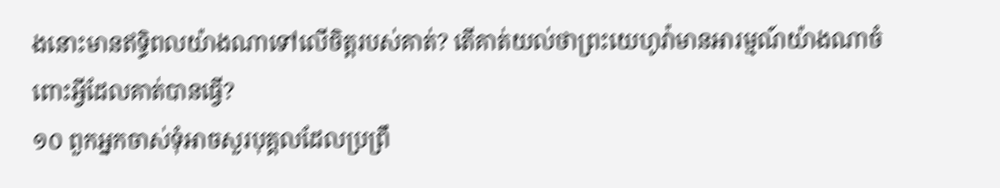ងនោះមានឥទ្ធិពលយ៉ាងណាទៅលើចិត្តរបស់គាត់? តើគាត់យល់ថាព្រះយេហូវ៉ាមានអារម្មណ៍យ៉ាងណាចំពោះអ្វីដែលគាត់បានធ្វើ?
១០ ពួកអ្នកចាស់ទុំអាចសួរបុគ្គលដែលប្រព្រឹ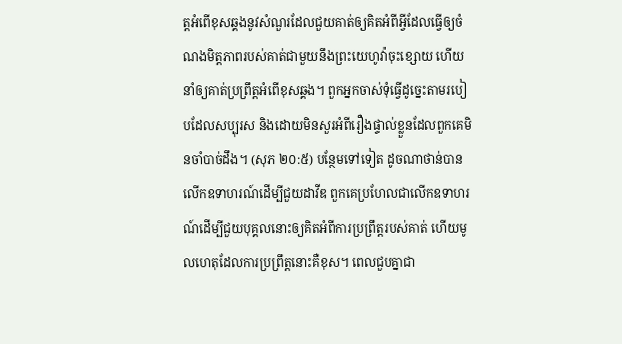ត្តអំពើខុសឆ្គងនូវសំណួរដែលជួយគាត់ឲ្យគិតអំពីអ្វីដែលធ្វើឲ្យចំណងមិត្តភាពរបស់គាត់ជាមួយនឹងព្រះយេហូវ៉ាចុះខ្សោយ ហើយនាំឲ្យគាត់ប្រព្រឹត្តអំពើខុសឆ្គង។ ពួកអ្នកចាស់ទុំធ្វើដូច្នេះតាមរបៀបដែលសប្បុរស និងដោយមិនសួរអំពីរឿងផ្ទាល់ខ្លួនដែលពួកគេមិនចាំបាច់ដឹង។ (សុភ ២០:៥) បន្ថែមទៅទៀត ដូចណាថាន់បានលើកឧទាហរណ៍ដើម្បីជួយដាវីឌ ពួកគេប្រហែលជាលើកឧទាហរណ៍ដើម្បីជួយបុគ្គលនោះឲ្យគិតអំពីការប្រព្រឹត្តរបស់គាត់ ហើយមូលហេតុដែលការប្រព្រឹត្តនោះគឺខុស។ ពេលជួបគ្នាជា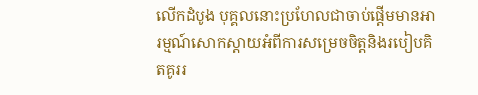លើកដំបូង បុគ្គលនោះប្រហែលជាចាប់ផ្ដើមមានអារម្មណ៍សោកស្ដាយអំពីការសម្រេចចិត្តនិងរបៀបគិតគូររ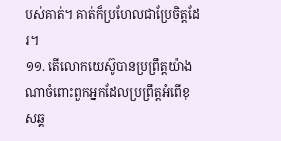បស់គាត់។ គាត់ក៏ប្រហែលជាប្រែចិត្តដែរ។
១១. តើលោកយេស៊ូបានប្រព្រឹត្តយ៉ាងណាចំពោះពួកអ្នកដែលប្រព្រឹត្តអំពើខុសឆ្គ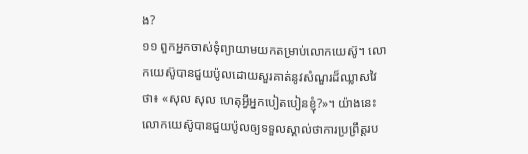ង?
១១ ពួកអ្នកចាស់ទុំព្យាយាមយកតម្រាប់លោកយេស៊ូ។ លោកយេស៊ូបានជួយប៉ូលដោយសួរគាត់នូវសំណួរដ៏ឈ្លាសវៃថា៖ «សុល សុល ហេតុអ្វីអ្នកបៀតបៀនខ្ញុំ?»។ យ៉ាងនេះ លោកយេស៊ូបានជួយប៉ូលឲ្យទទួលស្គាល់ថាការប្រព្រឹត្តរប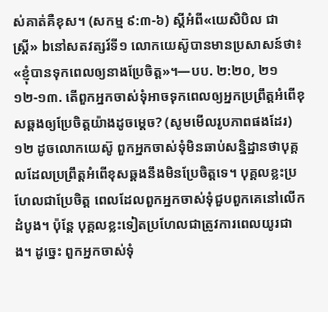ស់គាត់គឺខុស។ (សកម្ម ៩:៣-៦) ស្ដីអំពី«យេសិបិល ជា ស្ត្រី» bនៅសតវត្សរ៍ទី១ លោកយេស៊ូបានមានប្រសាសន៍ថា៖ «ខ្ញុំបានទុកពេលឲ្យនាងប្រែចិត្ត»។—បប. ២:២០, ២១
១២-១៣. តើពួកអ្នកចាស់ទុំអាចទុកពេលឲ្យអ្នកប្រព្រឹត្តអំពើខុសឆ្គងឲ្យប្រែចិត្តយ៉ាងដូចម្ដេច? (សូមមើលរូបភាពផងដែរ)
១២ ដូចលោកយេស៊ូ ពួកអ្នកចាស់ទុំមិនឆាប់សន្និដ្ឋានថាបុគ្គលដែលប្រព្រឹត្តអំពើខុសឆ្គងនឹងមិនប្រែចិត្តទេ។ បុគ្គលខ្លះប្រហែលជាប្រែចិត្ត ពេលដែលពួកអ្នកចាស់ទុំជួបពួកគេនៅលើកដំបូង។ ប៉ុន្តែ បុគ្គលខ្លះទៀតប្រហែលជាត្រូវការពេលយូរជាង។ ដូច្នេះ ពួកអ្នកចាស់ទុំ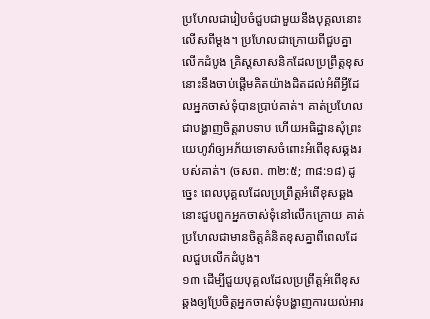ប្រហែលជារៀបចំជួបជាមួយនឹងបុគ្គលនោះលើសពីម្ដង។ ប្រហែលជាក្រោយពីជួបគ្នាលើកដំបូង គ្រិស្តសាសនិកដែលប្រព្រឹត្តខុសនោះនឹងចាប់ផ្ដើមគិតយ៉ាងដិតដល់អំពីអ្វីដែលអ្នកចាស់ទុំបានប្រាប់គាត់។ គាត់ប្រហែលជាបង្ហាញចិត្តរាបទាប ហើយអធិដ្ឋានសុំព្រះយេហូវ៉ាឲ្យអភ័យទោសចំពោះអំពើខុសឆ្គងរបស់គាត់។ (ចសព. ៣២:៥; ៣៨:១៨) ដូច្នេះ ពេលបុគ្គលដែលប្រព្រឹត្តអំពើខុសឆ្គងនោះជួបពួកអ្នកចាស់ទុំនៅលើកក្រោយ គាត់ប្រហែលជាមានចិត្តគំនិតខុសគ្នាពីពេលដែលជួបលើកដំបូង។
១៣ ដើម្បីជួយបុគ្គលដែលប្រព្រឹត្តអំពើខុសឆ្គងឲ្យប្រែចិត្តអ្នកចាស់ទុំបង្ហាញការយល់អារ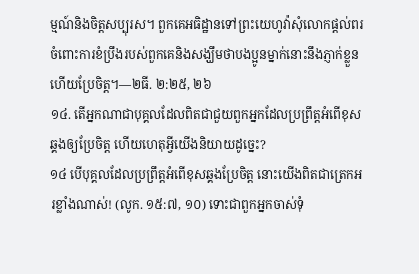ម្មណ៍និងចិត្តសប្បុរស។ ពួកគេអធិដ្ឋានទៅព្រះយេហូវ៉ាសុំលោកផ្ដល់ពរចំពោះការខំប្រឹងរបស់ពួកគេនិងសង្ឃឹមថាបងប្អូនម្នាក់នោះនឹងភ្ញាក់ខ្លួន ហើយប្រែចិត្ត។—២ធី. ២:២៥, ២៦
១៤. តើអ្នកណាជាបុគ្គលដែលពិតជាជួយពួកអ្នកដែលប្រព្រឹត្តអំពើខុសឆ្គងឲ្យប្រែចិត្ត ហើយហេតុអ្វីយើងនិយាយដូច្នេះ?
១៤ បើបុគ្គលដែលប្រព្រឹត្តអំពើខុសឆ្គងប្រែចិត្ត នោះយើងពិតជាត្រេកអរខ្លាំងណាស់! (លូក. ១៥:៧, ១០) ទោះជាពួកអ្នកចាស់ទុំ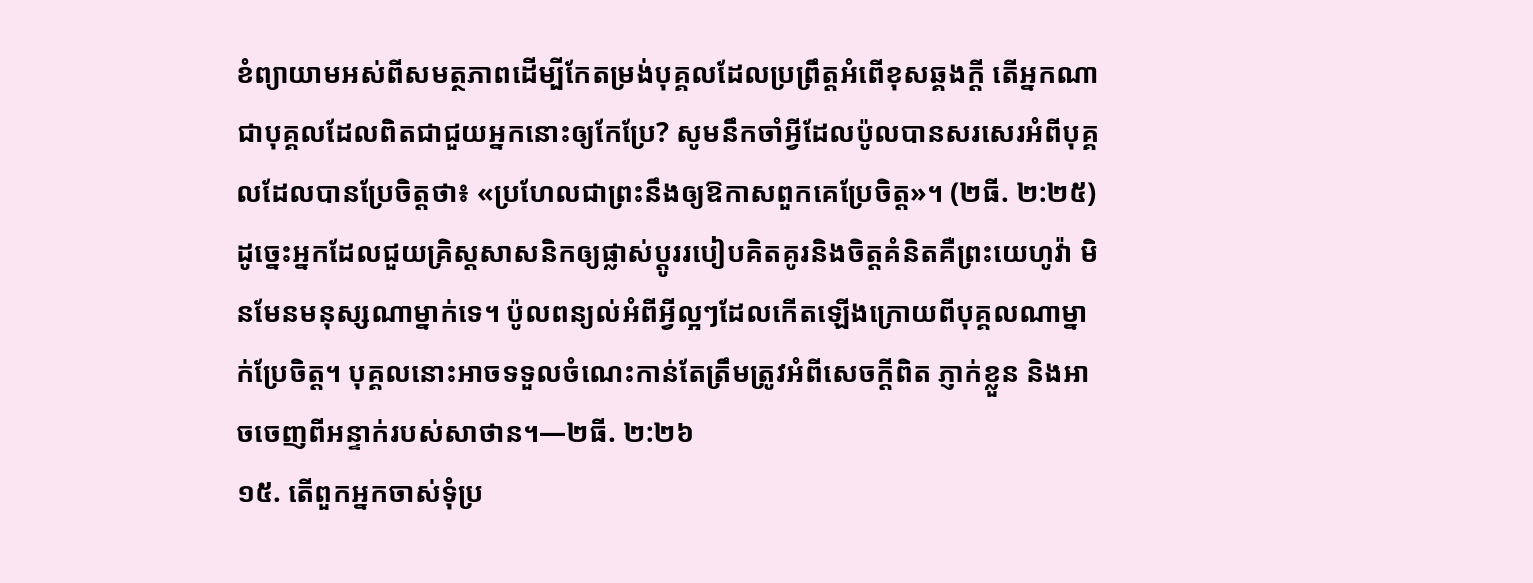ខំព្យាយាមអស់ពីសមត្ថភាពដើម្បីកែតម្រង់បុគ្គលដែលប្រព្រឹត្តអំពើខុសឆ្គងក្ដី តើអ្នកណាជាបុគ្គលដែលពិតជាជួយអ្នកនោះឲ្យកែប្រែ? សូមនឹកចាំអ្វីដែលប៉ូលបានសរសេរអំពីបុគ្គលដែលបានប្រែចិត្តថា៖ «ប្រហែលជាព្រះនឹងឲ្យឱកាសពួកគេប្រែចិត្ត»។ (២ធី. ២:២៥) ដូច្នេះអ្នកដែលជួយគ្រិស្តសាសនិកឲ្យផ្លាស់ប្ដូររបៀបគិតគូរនិងចិត្តគំនិតគឺព្រះយេហូវ៉ា មិនមែនមនុស្សណាម្នាក់ទេ។ ប៉ូលពន្យល់អំពីអ្វីល្អៗដែលកើតឡើងក្រោយពីបុគ្គលណាម្នាក់ប្រែចិត្ត។ បុគ្គលនោះអាចទទួលចំណេះកាន់តែត្រឹមត្រូវអំពីសេចក្ដីពិត ភ្ញាក់ខ្លួន និងអាចចេញពីអន្ទាក់របស់សាថាន។—២ធី. ២:២៦
១៥. តើពួកអ្នកចាស់ទុំប្រ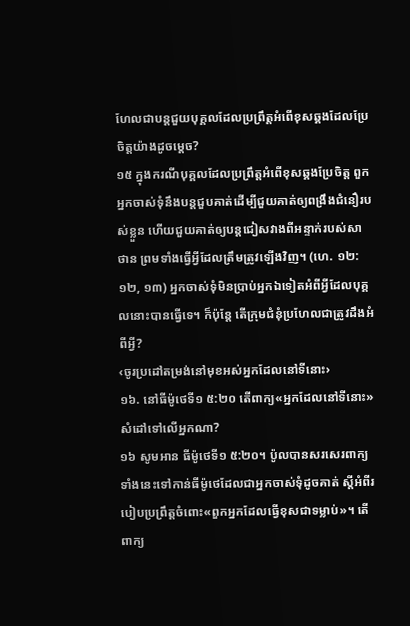ហែលជាបន្តជួយបុគ្គលដែលប្រព្រឹត្តអំពើខុសឆ្គងដែលប្រែចិត្តយ៉ាងដូចម្ដេច?
១៥ ក្នុងករណីបុគ្គលដែលប្រព្រឹត្តអំពើខុសឆ្គងប្រែចិត្ត ពួកអ្នកចាស់ទុំនឹងបន្តជួបគាត់ដើម្បីជួយគាត់ឲ្យពង្រឹងជំនឿរបស់ខ្លួន ហើយជួយគាត់ឲ្យបន្តជៀសវាងពីអន្ទាក់របស់សាថាន ព្រមទាំងធ្វើអ្វីដែលត្រឹមត្រូវឡើងវិញ។ (ហេ. ១២:១២, ១៣) អ្នកចាស់ទុំមិនប្រាប់អ្នកឯទៀតអំពីអ្វីដែលបុគ្គលនោះបានធ្វើទេ។ ក៏ប៉ុន្តែ តើក្រុមជំនុំប្រហែលជាត្រូវដឹងអំពីអ្វី?
‹ចូរប្រដៅតម្រង់នៅមុខអស់អ្នកដែលនៅទីនោះ›
១៦. នៅធីម៉ូថេទី១ ៥:២០ តើពាក្យ«អ្នកដែលនៅទីនោះ»សំដៅទៅលើអ្នកណា?
១៦ សូមអាន ធីម៉ូថេទី១ ៥:២០។ ប៉ូលបានសរសេរពាក្យទាំងនេះទៅកាន់ធីម៉ូថេដែលជាអ្នកចាស់ទុំដូចគាត់ ស្ដីអំពីរបៀបប្រព្រឹត្តចំពោះ«ពួកអ្នកដែលធ្វើខុសជាទម្លាប់»។ តើពាក្យ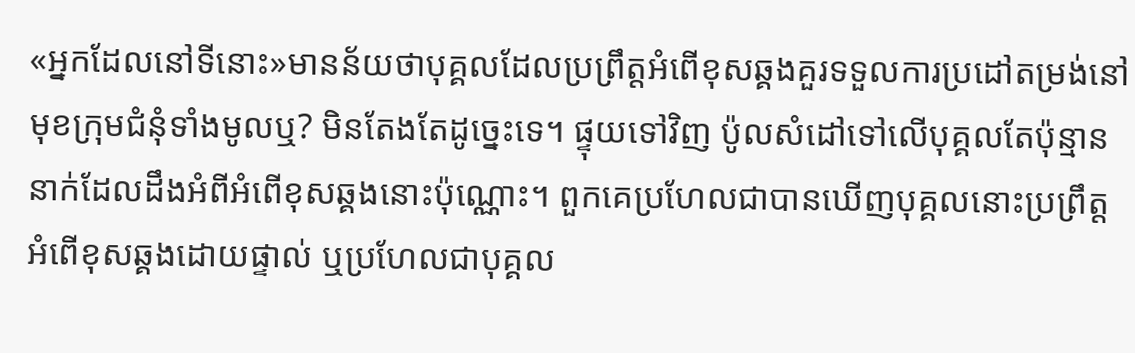«អ្នកដែលនៅទីនោះ»មានន័យថាបុគ្គលដែលប្រព្រឹត្តអំពើខុសឆ្គងគួរទទួលការប្រដៅតម្រង់នៅមុខក្រុមជំនុំទាំងមូលឬ? មិនតែងតែដូច្នេះទេ។ ផ្ទុយទៅវិញ ប៉ូលសំដៅទៅលើបុគ្គលតែប៉ុន្មាននាក់ដែលដឹងអំពីអំពើខុសឆ្គងនោះប៉ុណ្ណោះ។ ពួកគេប្រហែលជាបានឃើញបុគ្គលនោះប្រព្រឹត្តអំពើខុសឆ្គងដោយផ្ទាល់ ឬប្រហែលជាបុគ្គល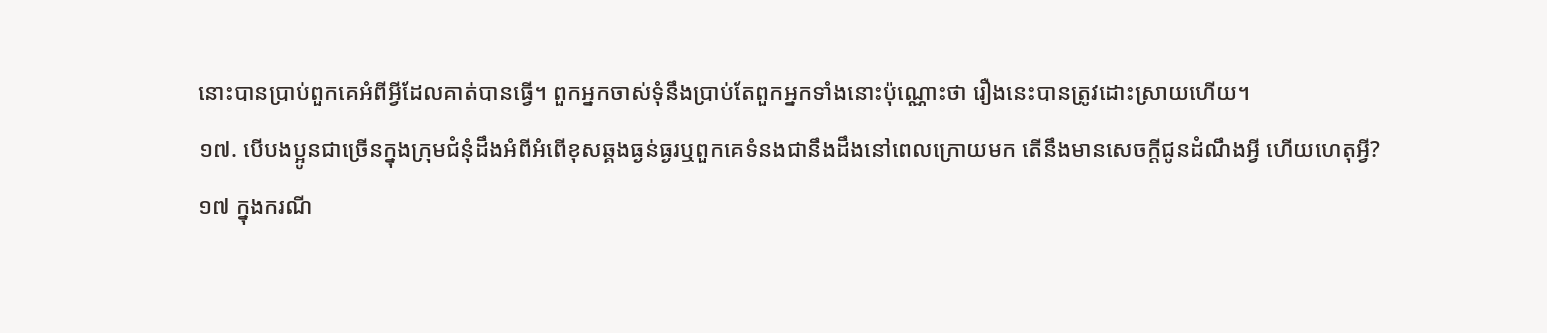នោះបានប្រាប់ពួកគេអំពីអ្វីដែលគាត់បានធ្វើ។ ពួកអ្នកចាស់ទុំនឹងប្រាប់តែពួកអ្នកទាំងនោះប៉ុណ្ណោះថា រឿងនេះបានត្រូវដោះស្រាយហើយ។
១៧. បើបងប្អូនជាច្រើនក្នុងក្រុមជំនុំដឹងអំពីអំពើខុសឆ្គងធ្ងន់ធ្ងរឬពួកគេទំនងជានឹងដឹងនៅពេលក្រោយមក តើនឹងមានសេចក្ដីជូនដំណឹងអ្វី ហើយហេតុអ្វី?
១៧ ក្នុងករណី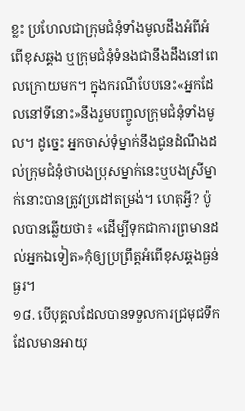ខ្លះ ប្រហែលជាក្រុមជំនុំទាំងមូលដឹងអំពីអំពើខុសឆ្គង ឬក្រុមជំនុំទំនងជានឹងដឹងនៅពេលក្រោយមក។ ក្នុងករណីបែបនេះ«អ្នកដែលនៅទីនោះ»នឹងរួមបញ្ចូលក្រុមជំនុំទាំងមូល។ ដូច្នេះ អ្នកចាស់ទុំម្នាក់នឹងជូនដំណឹងដល់ក្រុមជំនុំថាបងប្រុសម្នាក់នេះឬបងស្រីម្នាក់នោះបានត្រូវប្រដៅតម្រង់។ ហេតុអ្វី? ប៉ូលបានឆ្លើយថា៖ «ដើម្បីទុកជាការព្រមានដល់អ្នកឯទៀត»កុំឲ្យប្រព្រឹត្តអំពើខុសឆ្គងធ្ងន់ធ្ងរ។
១៨. បើបុគ្គលដែលបានទទួលការជ្រមុជទឹកដែលមានអាយុ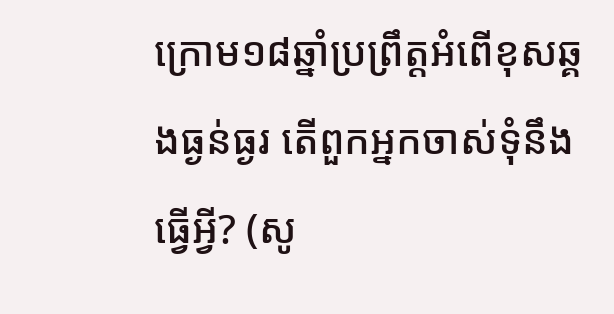ក្រោម១៨ឆ្នាំប្រព្រឹត្តអំពើខុសឆ្គងធ្ងន់ធ្ងរ តើពួកអ្នកចាស់ទុំនឹងធ្វើអ្វី? (សូ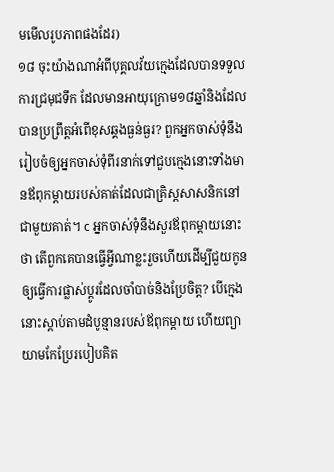មមើលរូបភាពផងដែរ)
១៨ ចុះយ៉ាងណាអំពីបុគ្គលវ័យក្មេងដែលបានទទួលការជ្រមុជទឹក ដែលមានអាយុក្រោម១៨ឆ្នាំនិងដែលបានប្រព្រឹត្តអំពើខុសឆ្គងធ្ងន់ធ្ងរ? ពួកអ្នកចាស់ទុំនឹងរៀបចំឲ្យអ្នកចាស់ទុំពីរនាក់ទៅជួបក្មេងនោះទាំងមានឪពុកម្ដាយរបស់គាត់ដែលជាគ្រិស្តសាសនិកនៅជាមួយគាត់។ c អ្នកចាស់ទុំនឹងសួរឪពុកម្ដាយនោះថា តើពួកគេបានធ្វើអ្វីណាខ្លះរួចហើយដើម្បីជួយកូនឲ្យធ្វើការផ្លាស់ប្ដូរដែលចាំបាច់និងប្រែចិត្ត? បើក្មេងនោះស្ដាប់តាមដំបូន្មានរបស់ឪពុកម្ដាយ ហើយព្យាយាមកែប្រែរបៀបគិត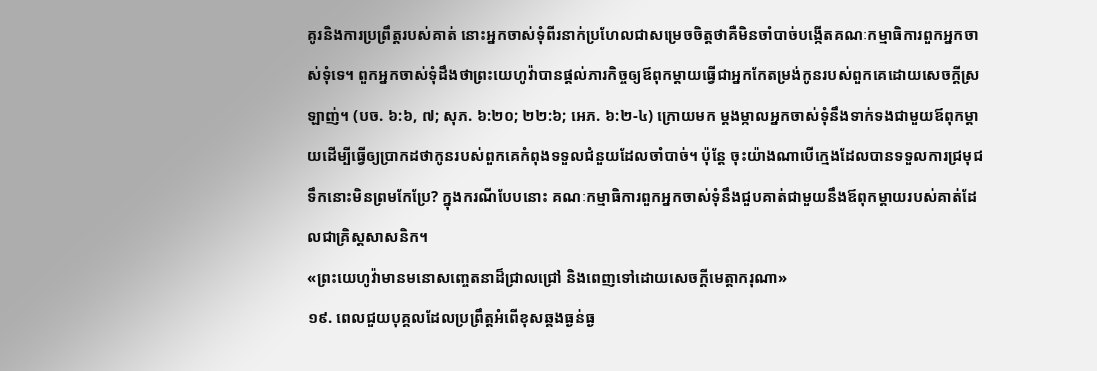គូរនិងការប្រព្រឹត្តរបស់គាត់ នោះអ្នកចាស់ទុំពីរនាក់ប្រហែលជាសម្រេចចិត្តថាគឺមិនចាំបាច់បង្កើតគណៈកម្មាធិការពួកអ្នកចាស់ទុំទេ។ ពួកអ្នកចាស់ទុំដឹងថាព្រះយេហូវ៉ាបានផ្ដល់ភារកិច្ចឲ្យឪពុកម្ដាយធ្វើជាអ្នកកែតម្រង់កូនរបស់ពួកគេដោយសេចក្ដីស្រឡាញ់។ (បច. ៦:៦, ៧; សុភ. ៦:២០; ២២:៦; អេភ. ៦:២-៤) ក្រោយមក ម្ដងម្កាលអ្នកចាស់ទុំនឹងទាក់ទងជាមួយឪពុកម្ដាយដើម្បីធ្វើឲ្យប្រាកដថាកូនរបស់ពួកគេកំពុងទទួលជំនួយដែលចាំបាច់។ ប៉ុន្តែ ចុះយ៉ាងណាបើក្មេងដែលបានទទួលការជ្រមុជទឹកនោះមិនព្រមកែប្រែ? ក្នុងករណីបែបនោះ គណៈកម្មាធិការពួកអ្នកចាស់ទុំនឹងជួបគាត់ជាមួយនឹងឪពុកម្ដាយរបស់គាត់ដែលជាគ្រិស្តសាសនិក។
«ព្រះយេហូវ៉ាមានមនោសញ្ចេតនាដ៏ជ្រាលជ្រៅ និងពេញទៅដោយសេចក្ដីមេត្តាករុណា»
១៩. ពេលជួយបុគ្គលដែលប្រព្រឹត្តអំពើខុសឆ្គងធ្ងន់ធ្ង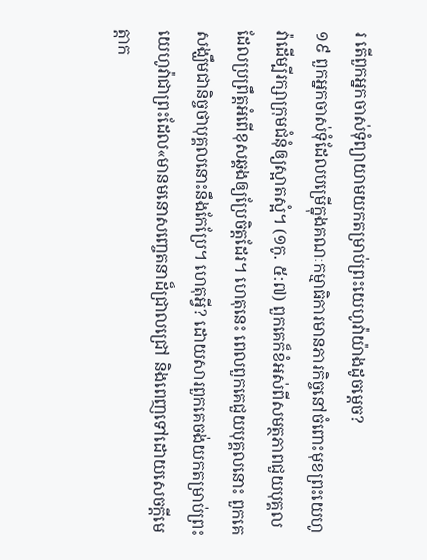រ តើពួកអ្នកចាស់ទុំព្យាយាមយកតម្រាប់ព្រះយេហូវ៉ាយ៉ាងដូចម្ដេច?
១៩ ពួកអ្នកចាស់ទុំដែលបម្រើក្នុងគណៈកម្មាធិការមានភារកិច្ចនៅចំពោះមុខព្រះយេហូវ៉ាដើម្បីរក្សាក្រុមជំនុំឲ្យស្អាតស្អំ។ (១កូ. ៥:៧) ពួកគេក៏ខំអស់ពីសមត្ថភាពជួយបុគ្គលដែលប្រព្រឹត្តអំពើខុសឆ្គងឲ្យប្រែចិត្តដែរ។ ហេតុនេះ ពេលពួកគេជួយបុគ្គលនោះ ពួកគេសង្ឃឹមជានិច្ចថាបុគ្គលនោះនឹងកែប្រែ។ ហេតុអ្វី? ដោយសារពួកគេចង់យកតម្រាប់ព្រះយេហូវ៉ាជាព្រះដែល«មានមនោសញ្ចេតនាដ៏ជ្រាលជ្រៅ និងពេញទៅដោយសេចក្ដីមេត្តាក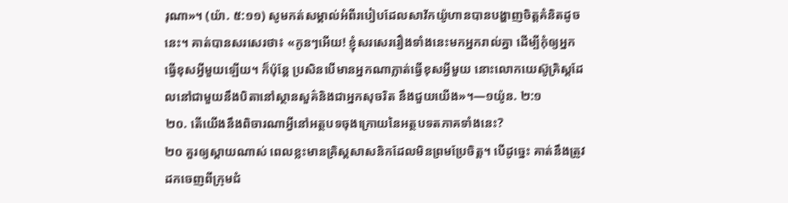រុណា»។ (យ៉ា. ៥:១១) សូមកត់សម្គាល់អំពីរបៀបដែលសាវ័កយ៉ូហានបានបង្ហាញចិត្តគំនិតដូចនេះ។ គាត់បានសរសេរថា៖ «កូនៗអើយ! ខ្ញុំសរសេររឿងទាំងនេះមកអ្នករាល់គ្នា ដើម្បីកុំឲ្យអ្នកធ្វើខុសអ្វីមួយឡើយ។ ក៏ប៉ុន្តែ ប្រសិនបើមានអ្នកណាភ្លាត់ធ្វើខុសអ្វីមួយ នោះលោកយេស៊ូគ្រិស្តដែលនៅជាមួយនឹងបិតានៅស្ថានសួគ៌និងជាអ្នកសុចរិត នឹងជួយយើង»។—១យ៉ូន. ២:១
២០. តើយើងនឹងពិចារណាអ្វីនៅអត្ថបទចុងក្រោយនៃអត្ថបទតភាគទាំងនេះ?
២០ គួរឲ្យស្ដាយណាស់ ពេលខ្លះមានគ្រិស្តសាសនិកដែលមិនព្រមប្រែចិត្ត។ បើដូច្នេះ គាត់នឹងត្រូវដកចេញពីក្រុមជំ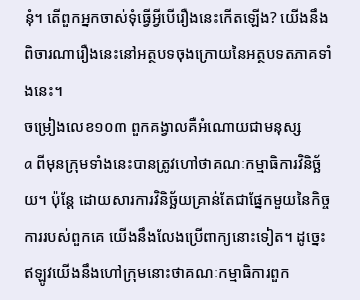នុំ។ តើពួកអ្នកចាស់ទុំធ្វើអ្វីបើរឿងនេះកើតឡើង? យើងនឹងពិចារណារឿងនេះនៅអត្ថបទចុងក្រោយនៃអត្ថបទតភាគទាំងនេះ។
ចម្រៀងលេខ១០៣ ពួកគង្វាលគឺអំណោយជាមនុស្ស
a ពីមុនក្រុមទាំងនេះបានត្រូវហៅថាគណៈកម្មាធិការវិនិច្ឆ័យ។ ប៉ុន្តែ ដោយសារការវិនិច្ឆ័យគ្រាន់តែជាផ្នែកមួយនៃកិច្ចការរបស់ពួកគេ យើងនឹងលែងប្រើពាក្យនោះទៀត។ ដូច្នេះ ឥឡូវយើងនឹងហៅក្រុមនោះថាគណៈកម្មាធិការពួក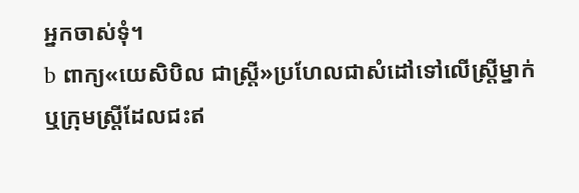អ្នកចាស់ទុំ។
b ពាក្យ«យេសិបិល ជាស្ត្រី»ប្រហែលជាសំដៅទៅលើស្ត្រីម្នាក់ឬក្រុមស្ត្រីដែលជះឥ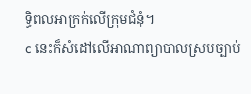ទ្ធិពលអាក្រក់លើក្រុមជំនុំ។
c នេះក៏សំដៅលើអាណាព្យាបាលស្របច្បាប់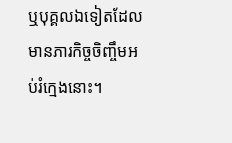ឬបុគ្គលឯទៀតដែលមានភារកិច្ចចិញ្ចឹមអប់រំក្មេងនោះ។